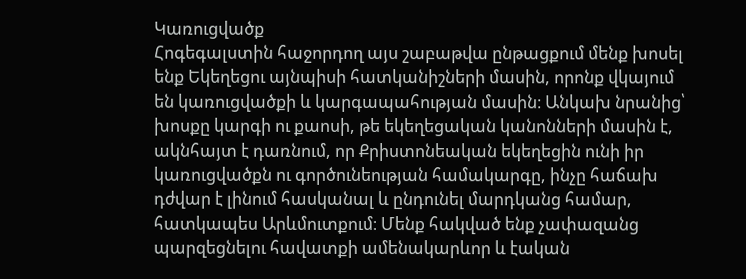Կառուցվածք
Հոգեգալստին հաջորդող այս շաբաթվա ընթացքում մենք խոսել ենք Եկեղեցու այնպիսի հատկանիշների մասին, որոնք վկայում են կառուցվածքի և կարգապահության մասին։ Անկախ նրանից՝ խոսքը կարգի ու քաոսի, թե եկեղեցական կանոնների մասին է, ակնհայտ է դառնում, որ Քրիստոնեական եկեղեցին ունի իր կառուցվածքն ու գործունեության համակարգը, ինչը հաճախ դժվար է լինում հասկանալ և ընդունել մարդկանց համար, հատկապես Արևմուտքում։ Մենք հակված ենք չափազանց պարզեցնելու հավատքի ամենակարևոր և էական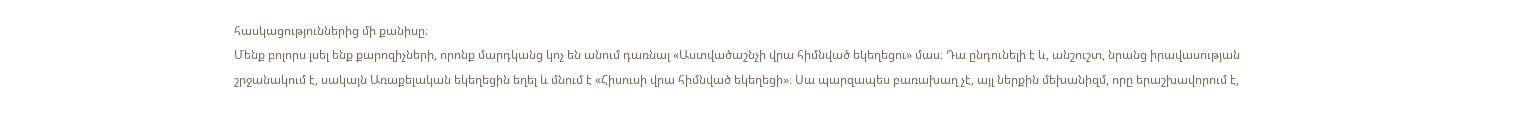հասկացություններից մի քանիսը։
Մենք բոլորս լսել ենք քարոզիչների, որոնք մարդկանց կոչ են անում դառնալ «Աստվածաշնչի վրա հիմնված եկեղեցու» մաս։ Դա ընդունելի է և, անշուշտ, նրանց իրավասության շրջանակում է, սակայն Առաքելական եկեղեցին եղել և մնում է «Հիսուսի վրա հիմնված եկեղեցի»։ Սա պարզապես բառախաղ չէ, այլ ներքին մեխանիզմ, որը երաշխավորում է,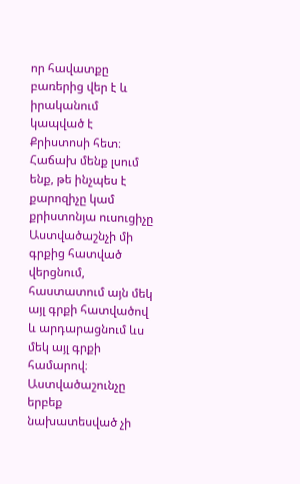որ հավատքը բառերից վեր է և իրականում կապված է Քրիստոսի հետ։ Հաճախ մենք լսում ենք, թե ինչպես է քարոզիչը կամ քրիստոնյա ուսուցիչը Աստվածաշնչի մի գրքից հատված վերցնում, հաստատում այն մեկ այլ գրքի հատվածով և արդարացնում ևս մեկ այլ գրքի համարով։ Աստվածաշունչը երբեք նախատեսված չի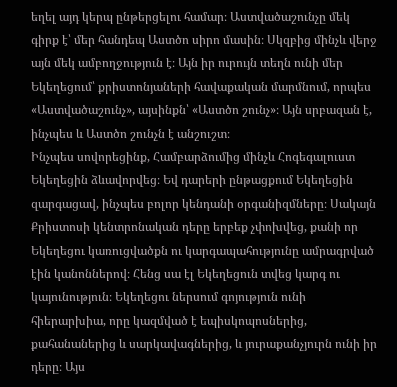եղել այդ կերպ ընթերցելու համար։ Աստվածաշունչը մեկ գիրք է՝ մեր հանդեպ Աստծո սիրո մասին։ Սկզբից մինչև վերջ այն մեկ ամբողջություն է։ Այն իր ուրույն տեղն ունի մեր Եկեղեցում՝ քրիստոնյաների հավաքական մարմնում, որպես «Աստվածաշունչ», այսինքն՝ «Աստծո շունչ»։ Այն սրբազան է, ինչպես և Աստծո շունչն է անշուշտ։
Ինչպես սովորեցինք, Համբարձումից մինչև Հոգեգալուստ Եկեղեցին ձևավորվեց։ Եվ դարերի ընթացքում Եկեղեցին զարգացավ, ինչպես բոլոր կենդանի օրգանիզմները։ Սակայն Քրիստոսի կենտրոնական դերը երբեք չփոխվեց, քանի որ Եկեղեցու կառուցվածքն ու կարգապահությունը ամրագրված էին կանոններով։ Հենց սա էլ Եկեղեցուն տվեց կարգ ու կայունություն։ Եկեղեցու ներսում գոյություն ունի հիերարխիա, որը կազմված է եպիսկոպոսներից, քահանաներից և սարկավագներից, և յուրաքանչյուրն ունի իր դերը։ Այս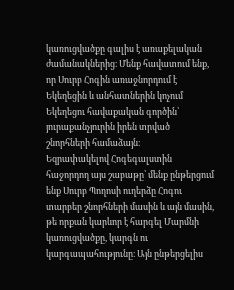կառուցվածքը գալիս է առաքելական ժամանակներից։ Մենք հավատում ենք, որ Սուրբ Հոգին առաջնորդում է Եկեղեցին և անհատներին կոչում Եկեղեցու հավաքական գործին՝ յուրաքանչյուրին իրեն տրված շնորհների համաձայն։
Եզրափակելով Հոգեգալստին հաջորդող այս շաբաթը՝ մենք ընթերցում ենք Սուրբ Պողոսի ուղերձը Հոգու տարբեր շնորհների մասին և այն մասին, թե որքան կարևոր է հարգել Մարմնի կառուցվածքը, կարգն ու կարգապահությունը։ Այն ընթերցելիս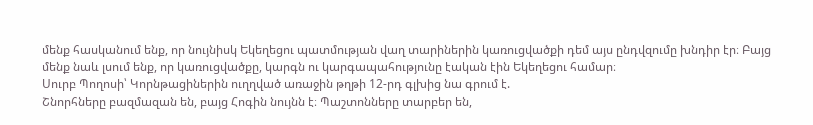մենք հասկանում ենք, որ նույնիսկ Եկեղեցու պատմության վաղ տարիներին կառուցվածքի դեմ այս ընդվզումը խնդիր էր։ Բայց մենք նաև լսում ենք, որ կառուցվածքը, կարգն ու կարգապահությունը էական էին Եկեղեցու համար։
Սուրբ Պողոսի՝ Կորնթացիներին ուղղված առաջին թղթի 12-րդ գլխից նա գրում է.
Շնորհները բազմազան են, բայց Հոգին նույնն է։ Պաշտոնները տարբեր են,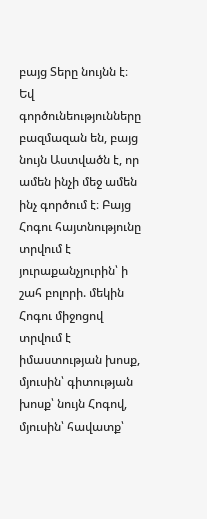բայց Տերը նույնն է։ Եվ գործունեությունները բազմազան են, բայց նույն Աստվածն է, որ ամեն ինչի մեջ ամեն ինչ գործում է։ Բայց Հոգու հայտնությունը տրվում է յուրաքանչյուրին՝ ի շահ բոլորի. մեկին Հոգու միջոցով տրվում է իմաստության խոսք, մյուսին՝ գիտության խոսք՝ նույն Հոգով, մյուսին՝ հավատք՝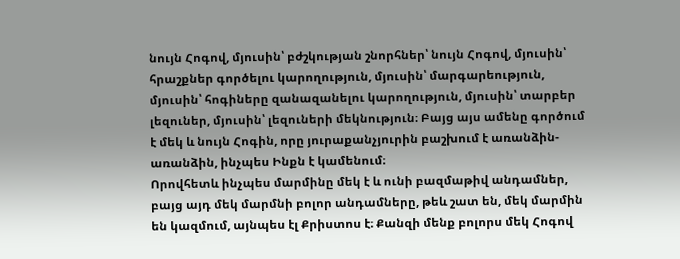նույն Հոգով, մյուսին՝ բժշկության շնորհներ՝ նույն Հոգով, մյուսին՝ հրաշքներ գործելու կարողություն, մյուսին՝ մարգարեություն, մյուսին՝ հոգիները զանազանելու կարողություն, մյուսին՝ տարբեր լեզուներ, մյուսին՝ լեզուների մեկնություն։ Բայց այս ամենը գործում է մեկ և նույն Հոգին, որը յուրաքանչյուրին բաշխում է առանձին-առանձին, ինչպես Ինքն է կամենում։
Որովհետև ինչպես մարմինը մեկ է և ունի բազմաթիվ անդամներ, բայց այդ մեկ մարմնի բոլոր անդամները, թեև շատ են, մեկ մարմին են կազմում, այնպես էլ Քրիստոս է։ Քանզի մենք բոլորս մեկ Հոգով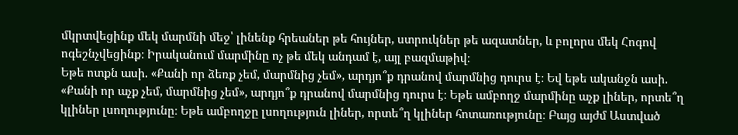մկրտվեցինք մեկ մարմնի մեջ՝ լինենք հրեաներ թե հույներ, ստրուկներ թե ազատներ, և բոլորս մեկ Հոգով ոգեշնչվեցինք։ Իրականում մարմինը ոչ թե մեկ անդամ է, այլ բազմաթիվ։
Եթե ոտքն ասի. «Քանի որ ձեռք չեմ, մարմնից չեմ», արդյո՞ք դրանով մարմնից դուրս է։ Եվ եթե ականջն ասի. «Քանի որ աչք չեմ, մարմնից չեմ», արդյո՞ք դրանով մարմնից դուրս է։ Եթե ամբողջ մարմինը աչք լիներ, որտե՞ղ կլիներ լսողությունը։ Եթե ամբողջը լսողություն լիներ, որտե՞ղ կլիներ հոտառությունը։ Բայց այժմ Աստված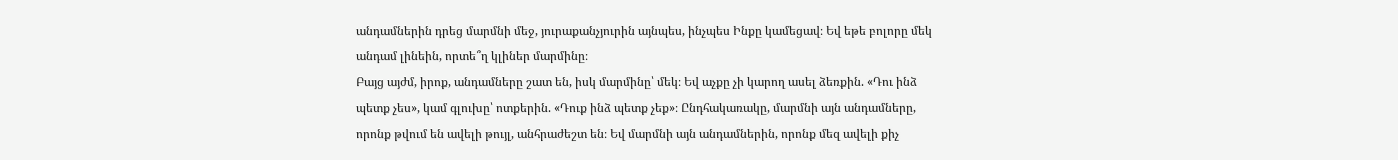անդամներին դրեց մարմնի մեջ, յուրաքանչյուրին այնպես, ինչպես Ինքը կամեցավ։ Եվ եթե բոլորը մեկ անդամ լինեին, որտե՞ղ կլիներ մարմինը։
Բայց այժմ, իրոք, անդամները շատ են, իսկ մարմինը՝ մեկ։ Եվ աչքը չի կարող ասել ձեռքին. «Դու ինձ պետք չես», կամ գլուխը՝ ոտքերին. «Դուք ինձ պետք չեք»։ Ընդհակառակը, մարմնի այն անդամները, որոնք թվում են ավելի թույլ, անհրաժեշտ են։ Եվ մարմնի այն անդամներին, որոնք մեզ ավելի քիչ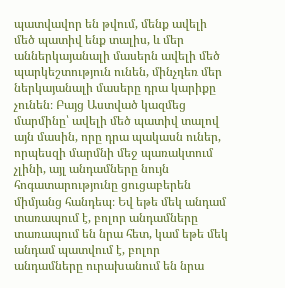պատվավոր են թվում, մենք ավելի մեծ պատիվ ենք տալիս, և մեր աններկայանալի մասերն ավելի մեծ պարկեշտություն ունեն, մինչդեռ մեր ներկայանալի մասերը դրա կարիքը չունեն։ Բայց Աստված կազմեց մարմինը՝ ավելի մեծ պատիվ տալով այն մասին, որը դրա պակասն ուներ, որպեսզի մարմնի մեջ պառակտում չլինի, այլ անդամները նույն հոգատարությունը ցուցաբերեն միմյանց հանդեպ։ Եվ եթե մեկ անդամ տառապում է, բոլոր անդամները տառապում են նրա հետ, կամ եթե մեկ անդամ պատվում է, բոլոր անդամները ուրախանում են նրա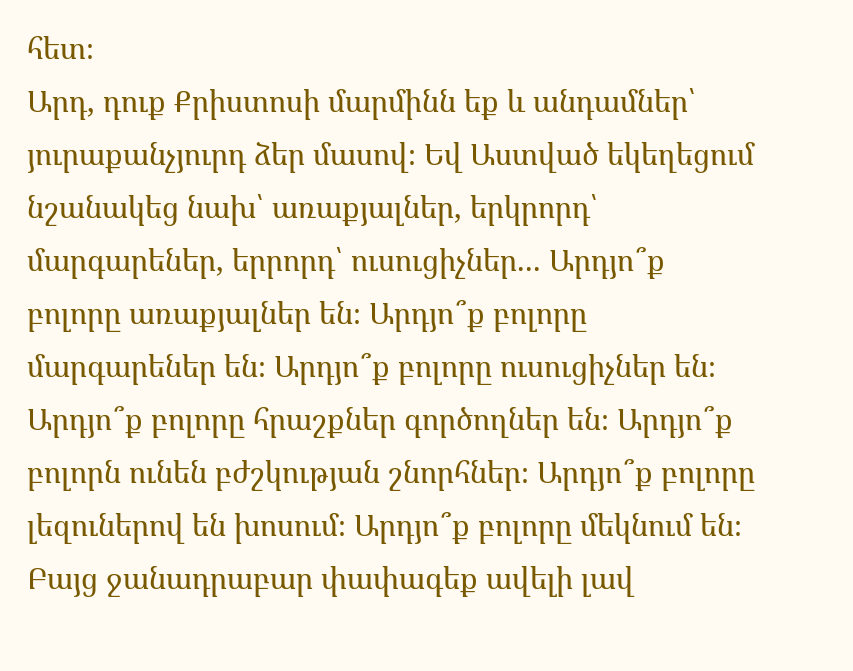հետ։
Արդ, դուք Քրիստոսի մարմինն եք և անդամներ՝ յուրաքանչյուրդ ձեր մասով։ Եվ Աստված եկեղեցում նշանակեց նախ՝ առաքյալներ, երկրորդ՝ մարգարեներ, երրորդ՝ ուսուցիչներ... Արդյո՞ք բոլորը առաքյալներ են։ Արդյո՞ք բոլորը մարգարեներ են։ Արդյո՞ք բոլորը ուսուցիչներ են։ Արդյո՞ք բոլորը հրաշքներ գործողներ են։ Արդյո՞ք բոլորն ունեն բժշկության շնորհներ։ Արդյո՞ք բոլորը լեզուներով են խոսում։ Արդյո՞ք բոլորը մեկնում են։ Բայց ջանադրաբար փափագեք ավելի լավ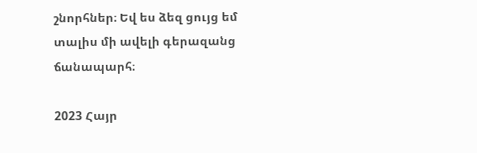շնորհներ։ Եվ ես ձեզ ցույց եմ տալիս մի ավելի գերազանց ճանապարհ։

2023 Հայր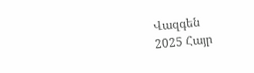Վազգեն
2025 Հայր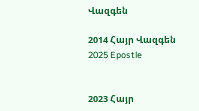Վազգեն

2014 Հայր Վազգեն
2025 Epostle


2023 Հայր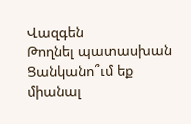Վազգեն
Թողնել պատասխան
Ցանկանո՞ւմ եք միանալ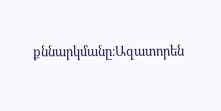քննարկմանը։Ազատորեն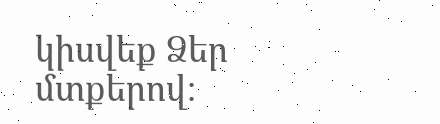կիսվեք Ձեր մտքերով։